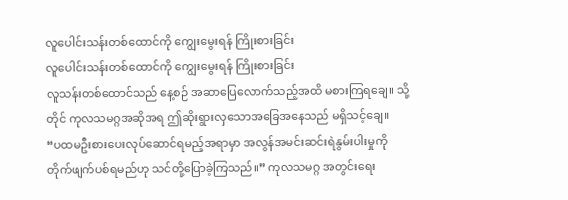လူပေါင်းသန်းတစ်ထောင်ကို ကျွေးမွေးရန် ကြိုးစားခြင်း
လူပေါင်းသန်းတစ်ထောင်ကို ကျွေးမွေးရန် ကြိုးစားခြင်း
လူသန်းတစ်ထောင်သည် နေ့စဉ် အဆာပြေလောက်သည့်အထိ မစားကြရချေ။ သို့တိုင် ကုလသမဂ္ဂအဆိုအရ ဤဆိုးရွားလှသောအခြေအနေသည် မရှိသင့်ချေ။
“ပထမဦးစားပေးလုပ်ဆောင်ရမည့်အရာမှာ အလွန်အမင်းဆင်းရဲနွမ်းပါးမှုကို တိုက်ဖျက်ပစ်ရမည်ဟု သင်တို့ပြောခဲ့ကြသည်။” ကုလသမဂ္ဂ အတွင်းရေး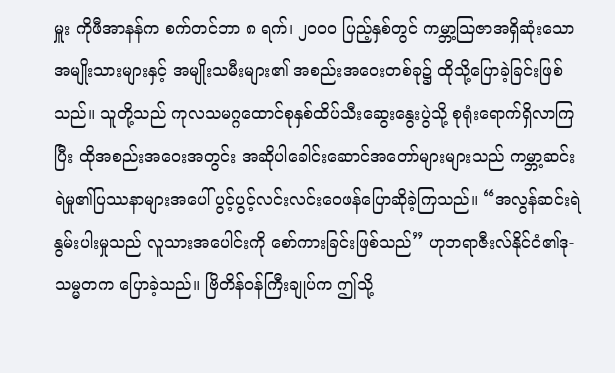မှူး ကိုဖီအာနန်က စက်တင်ဘာ ၈ ရက်၊ ၂၀၀၀ ပြည့်နှစ်တွင် ကမ္ဘာ့သြဇာအရှိဆုံးသော အမျိုးသားများနှင့် အမျိုးသမီးများ၏ အစည်းအဝေးတစ်ခု၌ ထိုသို့ပြောခဲ့ခြင်းဖြစ်သည်။ သူတို့သည် ကုလသမဂ္ဂထောင်စုနှစ်ထိပ်သီးဆွေးနွေးပွဲသို့ စုရုံးရောက်ရှိလာကြပြီး ထိုအစည်းအဝေးအတွင်း အဆိုပါခေါင်းဆောင်အတော်များများသည် ကမ္ဘာ့ဆင်းရဲမှု၏ပြဿနာများအပေါ် ပွင့်ပွင့်လင်းလင်းဝေဖန်ပြောဆိုခဲ့ကြသည်။ “အလွန်ဆင်းရဲနွမ်းပါးမှုသည် လူသားအပေါင်းကို စော်ကားခြင်းဖြစ်သည်” ဟုဘရာဇီးလ်နိုင်ငံ၏ဒု-သမ္မတက ပြောခဲ့သည်။ ဗြိတိန်ဝန်ကြီးချုပ်က ဤသို့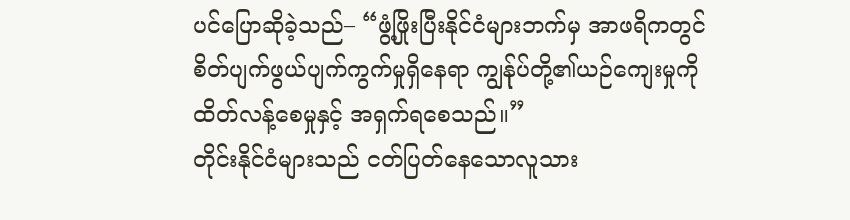ပင်ပြောဆိုခဲ့သည်– “ဖွံ့ဖြိုးပြီးနိုင်ငံများဘက်မှ အာဖရိကတွင် စိတ်ပျက်ဖွယ်ပျက်ကွက်မှုရှိနေရာ ကျွန်ုပ်တို့၏ယဉ်ကျေးမှုကို ထိတ်လန့်စေမှုနှင့် အရှက်ရစေသည်။”
တိုင်းနိုင်ငံများသည် ငတ်ပြတ်နေသောလူသား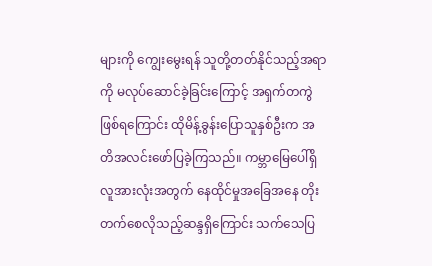များကို ကျွေးမွေးရန် သူတို့တတ်နိုင်သည့်အရာကို မလုပ်ဆောင်ခဲ့ခြင်းကြောင့် အရှက်တကွဲဖြစ်ရကြောင်း ထိုမိန့်ခွန်းပြောသူနှစ်ဦးက အတိအလင်းဖော်ပြခဲ့ကြသည်။ ကမ္ဘာမြေပေါ်ရှိ လူအားလုံးအတွက် နေထိုင်မှုအခြေအနေ တိုးတက်စေလိုသည့်ဆန္ဒရှိကြောင်း သက်သေပြ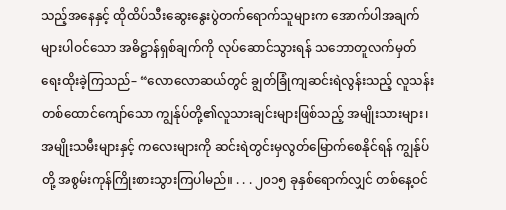သည့်အနေနှင့် ထိုထိပ်သီးဆွေးနွေးပွဲတက်ရောက်သူများက အောက်ပါအချက်များပါဝင်သော အဓိဋ္ဌာန်ရှစ်ချက်ကို လုပ်ဆောင်သွားရန် သဘောတူလက်မှတ်ရေးထိုးခဲ့ကြသည်– “လောလောဆယ်တွင် ချွတ်ခြုံကျဆင်းရဲလွန်းသည့် လူသန်းတစ်ထောင်ကျော်သော ကျွန်ုပ်တို့၏လူသားချင်းများဖြစ်သည့် အမျိုးသားများ၊ အမျိုးသမီးများနှင့် ကလေးများကို ဆင်းရဲတွင်းမှလွတ်မြောက်စေနိုင်ရန် ကျွန်ုပ်တို့ အစွမ်းကုန်ကြိုးစားသွားကြပါမည်။ . . . ၂၀၁၅ ခုနှစ်ရောက်လျှင် တစ်နေ့ဝင်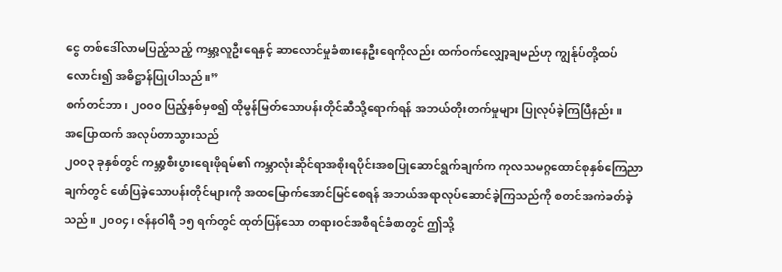ငွေ တစ်ဒေါ်လာမပြည့်သည့် ကမ္ဘာ့လူဦးရေနှင့် ဆာလောင်မှုခံစားနေဦးရေကိုလည်း ထက်ဝက်လျှော့ချမည်ဟု ကျွန်ုပ်တို့ထပ်လောင်း၍ အဓိဋ္ဌာန်ပြုပါသည်။”
စက်တင်ဘာ၊ ၂၀၀၀ ပြည့်နှစ်မှစ၍ ထိုမွန်မြတ်သောပန်းတိုင်ဆီသို့ရောက်ရန် အဘယ်တိုးတက်မှုများ ပြုလုပ်ခဲ့ကြပြီနည်း။
အပြောထက် အလုပ်တာသွားသည်
၂၀၀၃ ခုနှစ်တွင် ကမ္ဘာ့စီးပွားရေးဖိုရမ်၏ ကမ္ဘာလုံးဆိုင်ရာအစိုးရပိုင်းအစပြုဆောင်ရွက်ချက်က ကုလသမဂ္ဂထောင်စုနှစ်ကြေညာချက်တွင် ဖော်ပြခဲ့သောပန်းတိုင်များကို အထမြောက်အောင်မြင်စေရန် အဘယ်အရာလုပ်ဆောင်ခဲ့ကြသည်ကို စတင်အကဲခတ်ခဲ့သည်။ ၂၀၀၄၊ ဇန်နဝါရီ ၁၅ ရက်တွင် ထုတ်ပြန်သော တရားဝင်အစီရင်ခံစာတွင် ဤသို့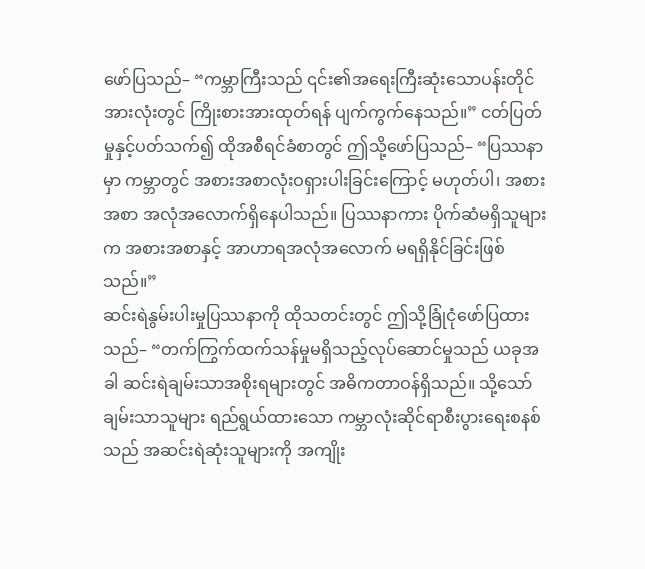ဖော်ပြသည်– “ကမ္ဘာကြီးသည် ၎င်း၏အရေးကြီးဆုံးသောပန်းတိုင်အားလုံးတွင် ကြိုးစားအားထုတ်ရန် ပျက်ကွက်နေသည်။” ငတ်ပြတ်မှုနှင့်ပတ်သက်၍ ထိုအစီရင်ခံစာတွင် ဤသို့ဖော်ပြသည်– “ပြဿနာမှာ ကမ္ဘာတွင် အစားအစာလုံးဝရှားပါးခြင်းကြောင့် မဟုတ်ပါ၊ အစားအစာ အလုံအလောက်ရှိနေပါသည်။ ပြဿနာကား ပိုက်ဆံမရှိသူများက အစားအစာနှင့် အာဟာရအလုံအလောက် မရရှိနိုင်ခြင်းဖြစ်သည်။”
ဆင်းရဲနွမ်းပါးမှုပြဿနာကို ထိုသတင်းတွင် ဤသို့ခြုံငုံဖော်ပြထားသည်– “တက်ကြွက်ထက်သန်မှုမရှိသည့်လုပ်ဆောင်မှုသည် ယခုအခါ ဆင်းရဲချမ်းသာအစိုးရများတွင် အဓိကတာဝန်ရှိသည်။ သို့သော် ချမ်းသာသူများ ရည်ရွယ်ထားသော ကမ္ဘာလုံးဆိုင်ရာစီးပွားရေးစနစ်သည် အဆင်းရဲဆုံးသူများကို အကျိုး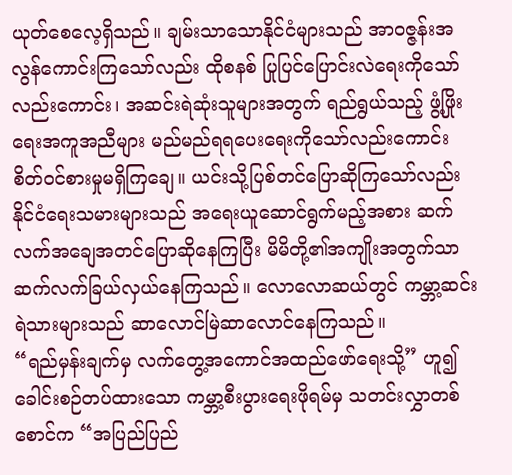ယုတ်စေလေ့ရှိသည်။ ချမ်းသာသောနိုင်ငံများသည် အာဝဇ္ဇန်းအလွန်ကောင်းကြသော်လည်း ထိုစနစ် ပြုပြင်ပြောင်းလဲရေးကိုသော်လည်းကောင်း၊ အဆင်းရဲဆုံးသူများအတွက် ရည်ရွယ်သည့် ဖွံ့ဖြိုးရေးအကူအညီများ မည်မည်ရရပေးရေးကိုသော်လည်းကောင်း စိတ်ဝင်စားမှုမရှိကြချေ။ ယင်းသို့ပြစ်တင်ပြောဆိုကြသော်လည်း နိုင်ငံရေးသမားများသည် အရေးယူဆောင်ရွက်မည့်အစား ဆက်လက်အချေအတင်ပြောဆိုနေကြပြီး မိမိတို့၏အကျိုးအတွက်သာ ဆက်လက်ခြယ်လှယ်နေကြသည်။ လောလောဆယ်တွင် ကမ္ဘာ့ဆင်းရဲသားများသည် ဆာလောင်မြဲဆာလောင်နေကြသည်။
“ရည်မှန်းချက်မှ လက်တွေ့အကောင်အထည်ဖော်ရေးသို့” ဟူ၍ ခေါင်းစဉ်တပ်ထားသော ကမ္ဘာ့စီးပွားရေးဖိုရမ်မှ သတင်းလွှာတစ်စောင်က “အပြည်ပြည်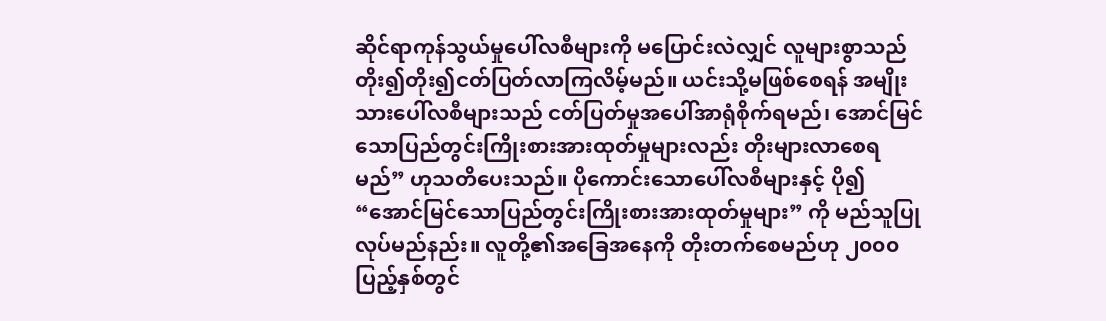ဆိုင်ရာကုန်သွယ်မှုပေါ်လစီများကို မပြောင်းလဲလျှင် လူများစွာသည် တိုး၍တိုး၍ငတ်ပြတ်လာကြလိမ့်မည်။ ယင်းသို့မဖြစ်စေရန် အမျိုးသားပေါ်လစီများသည် ငတ်ပြတ်မှုအပေါ်အာရုံစိုက်ရမည်၊ အောင်မြင်သောပြည်တွင်းကြိုးစားအားထုတ်မှုများလည်း တိုးများလာစေရမည်” ဟုသတိပေးသည်။ ပိုကောင်းသောပေါ်လစီများနှင့် ပို၍ “အောင်မြင်သောပြည်တွင်းကြိုးစားအားထုတ်မှုများ” ကို မည်သူပြုလုပ်မည်နည်း။ လူတို့၏အခြေအနေကို တိုးတက်စေမည်ဟု ၂၀၀၀ ပြည့်နှစ်တွင်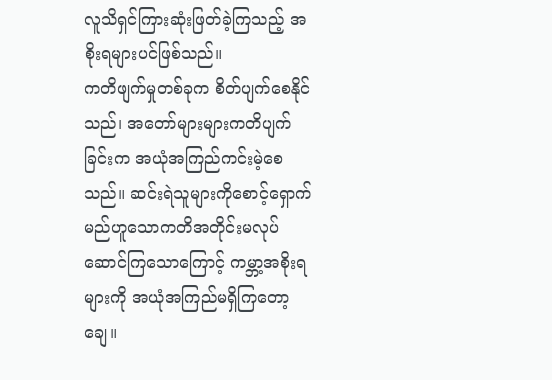လူသိရှင်ကြားဆုံးဖြတ်ခဲ့ကြသည့် အစိုးရများပင်ဖြစ်သည်။
ကတိဖျက်မှုတစ်ခုက စိတ်ပျက်စေနိုင်သည်၊ အတော်များများကတိပျက်ခြင်းက အယုံအကြည်ကင်းမဲ့စေသည်။ ဆင်းရဲသူများကိုစောင့်ရှောက်မည်ဟူသောကတိအတိုင်းမလုပ်ဆောင်ကြသောကြောင့် ကမ္ဘာ့အစိုးရများကို အယုံအကြည်မရှိကြတော့ချေ။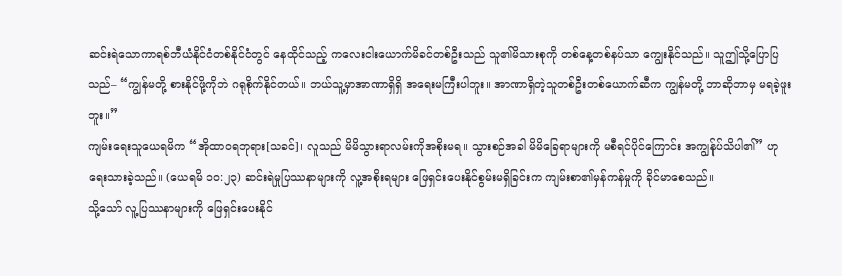ဆင်းရဲသောကာရစ်ဘီယံနိုင်ငံတစ်နိုင်ငံတွင် နေထိုင်သည့် ကလေးငါးယောက်မိခင်တစ်ဦးသည် သူ၏မိသားစုကို တစ်နေ့တစ်နပ်သာ ကျွေးနိုင်သည်။ သူဤသို့ပြောပြသည်– “ကျွန်မတို့ စားနိုင်ဖို့ကိုဘဲ ဂရုစိုက်နိုင်တယ်။ ဘယ်သူ့မှာအာဏာရှိရှိ အရေးမကြီးပါဘူး။ အာဏာရှိတဲ့သူတစ်ဦးတစ်ယောက်ဆီက ကျွန်မတို့ ဘာဆိုဘာမှ မရခဲ့ဖူးဘူး။”
ကျမ်းရေးသူယေရမိက “အိုထာဝရဘုရား[သခင်]၊ လူသည် မိမိသွားရာလမ်းကိုအစိုးမရ။ သွားစဉ်အခါ မိမိခြေရာများကို မစီရင်ပိုင်ကြောင်း အကျွန်ုပ်သိပါ၏” ဟုရေးသားခဲ့သည်။ (ယေရမိ ၁၀:၂၃) ဆင်းရဲမှုပြဿနာများကို လူ့အစိုးရများ ဖြေရှင်းပေးနိုင်စွမ်းမရှိခြင်းက ကျမ်းစာ၏မှန်ကန်မှုကို ခိုင်မာစေသည်။
သို့သော် လူ့ပြဿနာများကို ဖြေရှင်းပေးနိုင်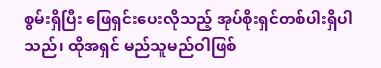စွမ်းရှိပြီး ဖြေရှင်းပေးလိုသည့် အုပ်စိုးရှင်တစ်ပါးရှိပါသည်၊ ထိုအရှင် မည်သူမည်ဝါဖြစ်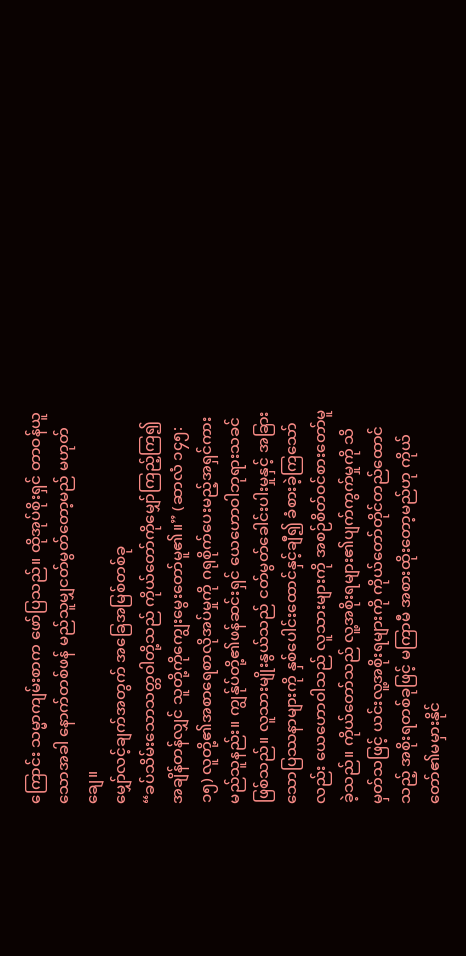ကြောင်း သမ္မာကျမ်းစာက ဖော်ပြသည်။ ထိုအုပ်စိုးရှင် တာဝန်ယူသောအခါ နောက်တစ်ဖန် မည်သူမျှငတ်မွတ်တော့မည် မဟုတ်ချေ။
မျှော်လင့်ချက်အတွက် အခြေအမြစ်တစ်ခု
“ခပ်သိမ်းသောသတ္တဝါတို့သည် ကိုယ်တော်ကိုမျှော်ကြည့်ကြ၍ အချိန်တန်လျှင် သူတို့ကိုကျွေးမွေးတော်မူ၏။” (ဆာလံ ၁၄၅:၁၅) လူတို့၏အစာရေစာလိုအပ်မှုကို ဂရုစိုက်ပေးမည့်အရှင်ကား မည်သူနည်း။ ကျွန်ုပ်တို့၏ဖန်ဆင်းရှင် ယေဟောဝါဘုရားသခင်ဖြစ်သည်။ လူသားမျိုးနွယ်သည် ငတ်မွတ်ခေါင်းပါးမှုနှင့် အခြားသောပြဿနာများကို နှစ်ပေါင်းထောင်နှင့်ချီ၍ ခံစားခဲ့ကြသော်လည်း ယေဟောဝါသည် လူသားများကို အစဉ်စိတ်ဝင်စားတော်မူခဲ့သည်။ ကိုယ်တော်သည် လူ့အစိုးရများ၏ပျက်ကွက်မှုကို သိမှတ်သဖြင့် ယင်းလူ့အစိုးရများကို ကိုယ်တော်တိုင်တည်ထောင်သည့် အစိုးရတစ်ခုဖြင့် မကြာမီ အစားထိုးတော့မည်ဟု ကိုယ်တော်၏မမှားနိုင်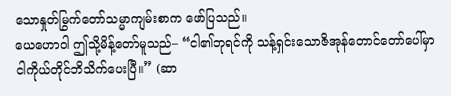သောနှုတ်မြွက်တော်သမ္မာကျမ်းစာက ဖော်ပြသည်။
ယေဟောဝါ ဤသို့မိန့်တော်မူသည်– “ငါ၏ဘုရင်ကို သန့်ရှင်းသောဇိအုန်တောင်တော်ပေါ်မှာ ငါကိုယ်တိုင်ဘိသိက်ပေးပြီ။” (ဆာ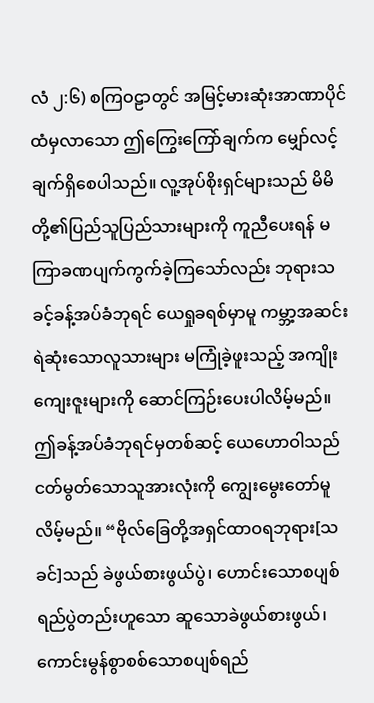လံ ၂:၆) စကြဝဠာတွင် အမြင့်မားဆုံးအာဏာပိုင်ထံမှလာသော ဤကြွေးကြော်ချက်က မျှော်လင့်ချက်ရှိစေပါသည်။ လူ့အုပ်စိုးရှင်များသည် မိမိတို့၏ပြည်သူပြည်သားများကို ကူညီပေးရန် မကြာခဏပျက်ကွက်ခဲ့ကြသော်လည်း ဘုရားသခင့်ခန့်အပ်ခံဘုရင် ယေရှုခရစ်မှာမူ ကမ္ဘာ့အဆင်းရဲဆုံးသောလူသားများ မကြုံခဲ့ဖူးသည့် အကျိုးကျေးဇူးများကို ဆောင်ကြဉ်းပေးပါလိမ့်မည်။
ဤခန့်အပ်ခံဘုရင်မှတစ်ဆင့် ယေဟောဝါသည် ငတ်မွတ်သောသူအားလုံးကို ကျွေးမွေးတော်မူလိမ့်မည်။ “ဗိုလ်ခြေတို့အရှင်ထာဝရဘုရား[သခင်]သည် ခဲဖွယ်စားဖွယ်ပွဲ၊ ဟောင်းသောစပျစ်ရည်ပွဲတည်းဟူသော ဆူသောခဲဖွယ်စားဖွယ်၊ ကောင်းမွန်စွာစစ်သောစပျစ်ရည်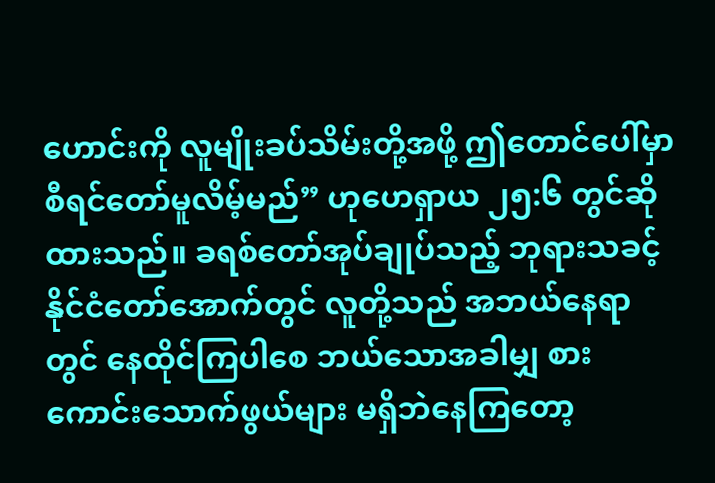ဟောင်းကို လူမျိုးခပ်သိမ်းတို့အဖို့ ဤတောင်ပေါ်မှာ စီရင်တော်မူလိမ့်မည်” ဟုဟေရှာယ ၂၅:၆ တွင်ဆိုထားသည်။ ခရစ်တော်အုပ်ချုပ်သည့် ဘုရားသခင့်နိုင်ငံတော်အောက်တွင် လူတို့သည် အဘယ်နေရာတွင် နေထိုင်ကြပါစေ ဘယ်သောအခါမျှ စားကောင်းသောက်ဖွယ်များ မရှိဘဲနေကြတော့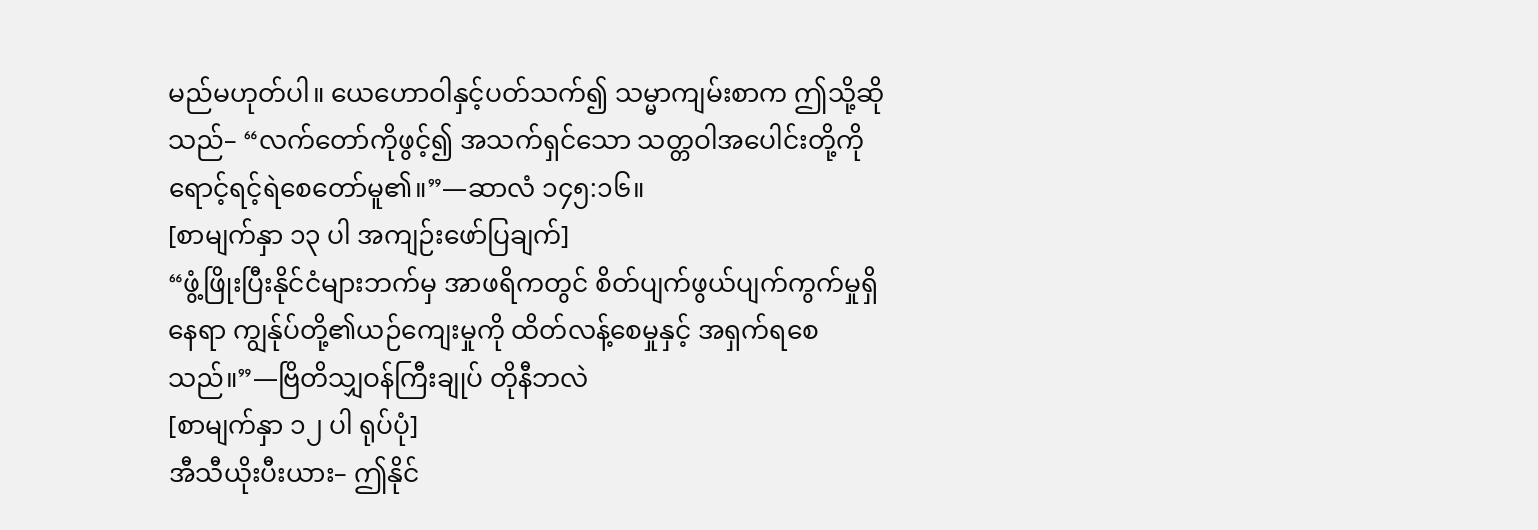မည်မဟုတ်ပါ။ ယေဟောဝါနှင့်ပတ်သက်၍ သမ္မာကျမ်းစာက ဤသို့ဆိုသည်– “လက်တော်ကိုဖွင့်၍ အသက်ရှင်သော သတ္တဝါအပေါင်းတို့ကို ရောင့်ရင့်ရဲစေတော်မူ၏။”—ဆာလံ ၁၄၅:၁၆။
[စာမျက်နှာ ၁၃ ပါ အကျဉ်းဖော်ပြချက်]
“ဖွံ့ဖြိုးပြီးနိုင်ငံများဘက်မှ အာဖရိကတွင် စိတ်ပျက်ဖွယ်ပျက်ကွက်မှုရှိနေရာ ကျွန်ုပ်တို့၏ယဉ်ကျေးမှုကို ထိတ်လန့်စေမှုနှင့် အရှက်ရစေသည်။”—ဗြိတိသျှဝန်ကြီးချုပ် တိုနီဘလဲ
[စာမျက်နှာ ၁၂ ပါ ရုပ်ပုံ]
အီသီယိုးပီးယား– ဤနိုင်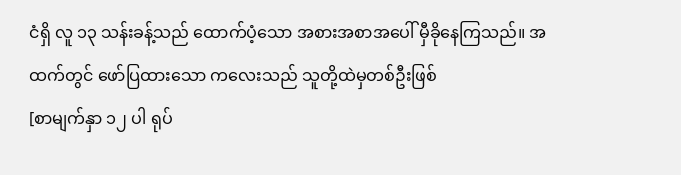ငံရှိ လူ ၁၃ သန်းခန့်သည် ထောက်ပံ့သော အစားအစာအပေါ် မှီခိုနေကြသည်။ အထက်တွင် ဖော်ပြထားသော ကလေးသည် သူတို့ထဲမှတစ်ဦးဖြစ်
[စာမျက်နှာ ၁၂ ပါ ရုပ်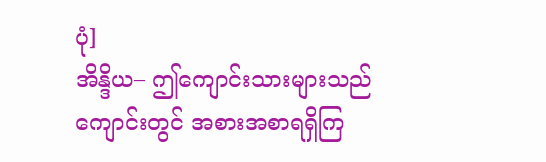ပုံ]
အိန္ဒိယ– ဤကျောင်းသားများသည် ကျောင်းတွင် အစားအစာရရှိကြ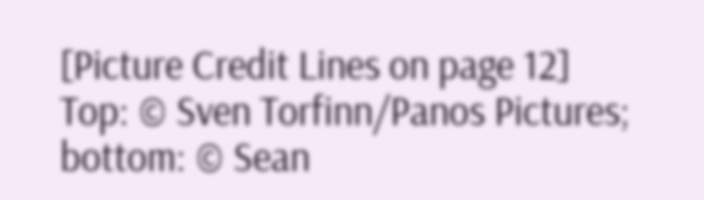[Picture Credit Lines on page 12]
Top: © Sven Torfinn/Panos Pictures; bottom: © Sean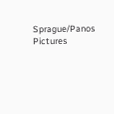Sprague/Panos Pictures